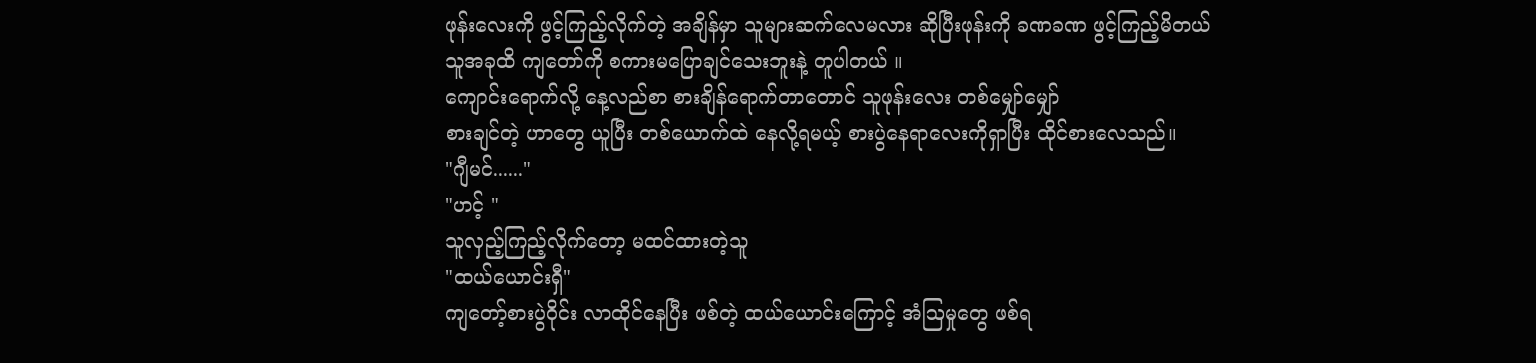ဖုန်းလေးကို ဖွင့်ကြည့်လိုက်တဲ့ အချိန်မှာ သူများဆက်လေမလား ဆိုပြီးဖုန်းကို ခဏခဏ ဖွင့်ကြည့်မိတယ်
သူအခုထိ ကျတော်ကို စကားမပြောချင်သေးဘူးနဲ့ တူပါတယ် ။
ကျောင်းရောက်လို့ နေ့လည်စာ စားချိန်ရောက်တာတောင် သူဖုန်းလေး တစ်မျှော်မျှော်
စားချင်တဲ့ ဟာတွေ ယူပြီး တစ်ယောက်ထဲ နေလို့ရမယ့် စားပွဲနေရာလေးကိုရှာပြီး ထိုင်စားလေသည်။
"ဂျီမင်......"
"ဟင့် "
သူလှည့်ကြည့်လိုက်တော့ မထင်ထားတဲ့သူ
"ထယ်ယောင်းရှီ"
ကျတော့်စားပွဲဝိုင်း လာထိုင်နေပြီး ဖစ်တဲ့ ထယ်ယောင်းကြောင့် အံဩမှုတွေ ဖစ်ရ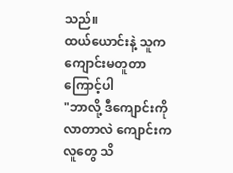သည်။
ထယ်ယောင်းနဲ့ သူက ကျောင်းမတူတာကြောင့်ပါ
"ဘာလို့ ဒီကျောင်းကို လာတာလဲ ကျောင်းက လူတွေ သိ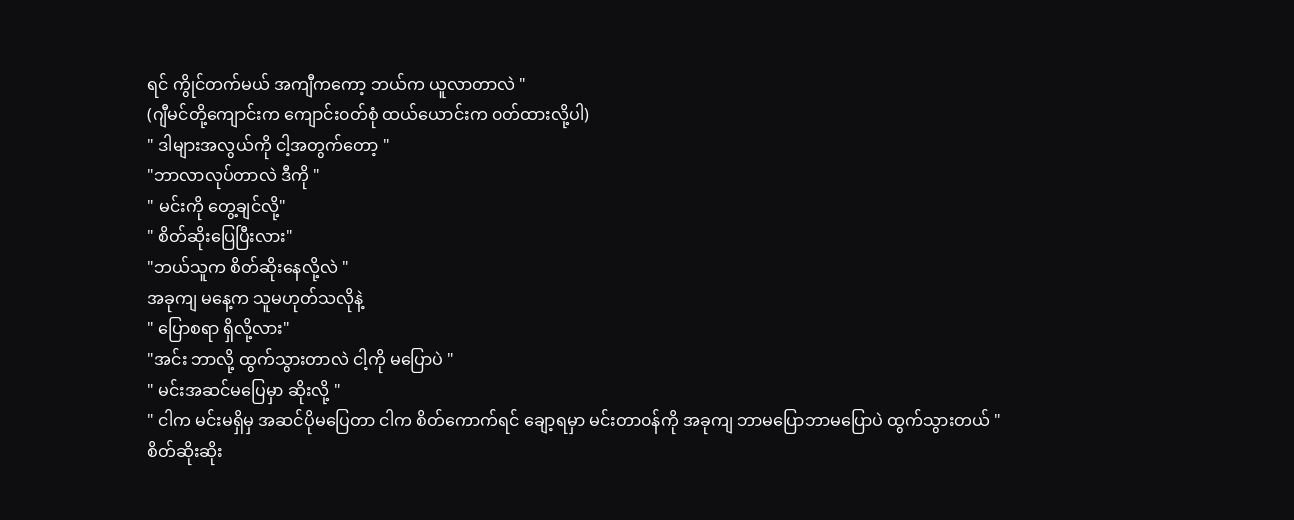ရင် ကွိုင်တက်မယ် အကျီကကော့ ဘယ်က ယူလာတာလဲ "
(ဂျီမင်တို့ကျောင်းက ကျောင်း၀တ်စုံ ထယ်ယောင်းက ၀တ်ထားလို့ပါ)
" ဒါများအလွယ်ကို ငါ့အတွက်တော့ "
"ဘာလာလုပ်တာလဲ ဒီကို "
" မင်းကို တွေ့ချင်လို့"
" စိတ်ဆိုးပြေပြီးလား"
"ဘယ်သူက စိတ်ဆိုးနေလို့လဲ "
အခုကျ မနေ့က သူမဟုတ်သလိုနဲ့
" ပြောစရာ ရှိလို့လား"
"အင်း ဘာလို့ ထွက်သွားတာလဲ ငါ့ကို မပြောပဲ "
" မင်းအဆင်မပြေမှာ ဆိုးလို့ "
" ငါက မင်းမရှိမှ အဆင်ပိုမပြေတာ ငါက စိတ်ကောက်ရင် ချော့ရမှာ မင်းတာ၀န်ကို အခုကျ ဘာမပြောဘာမပြောပဲ ထွက်သွားတယ် "
စိတ်ဆိုးဆိုး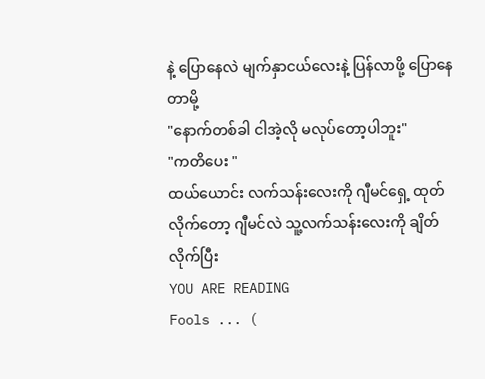နဲ့ ပြောနေလဲ မျက်နှာငယ်လေးနဲ့ ပြန်လာဖို့ ပြောနေတာမို့
"နောက်တစ်ခါ ငါအဲ့လို မလုပ်တော့ပါဘူး"
"ကတိပေး "
ထယ်ယောင်း လက်သန်းလေးကို ဂျီမင်ရှေ့ ထုတ်လိုက်တော့ ဂျီမင်လဲ သူ့လက်သန်းလေးကို ချိတ်လိုက်ပြီး
YOU ARE READING
Fools ... (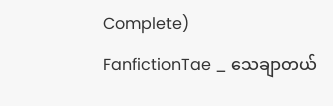Complete)
FanfictionTae _ သေချာတယ်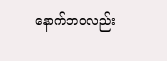နောက်ဘ၀လည်း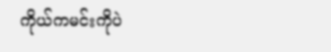ကိုယ်ကမင်းကိုပဲ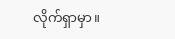လိုက်ရှာမှာ။